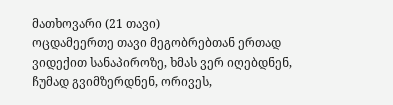მათხოვარი (21 თავი)
ოცდამეერთე თავი მეგობრებთან ერთად ვიდექით სანაპიროზე, ხმას ვერ იღებდნენ, ჩუმად გვიმზერდნენ, ორივეს,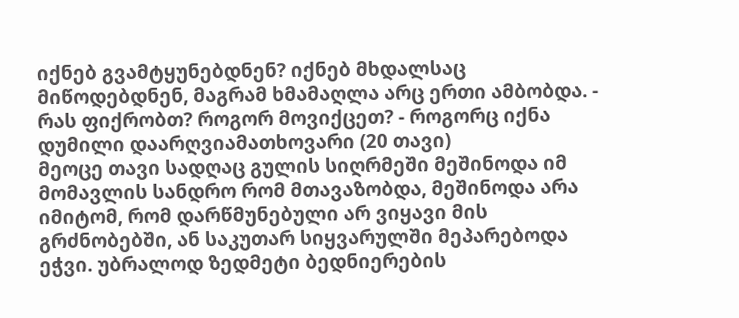იქნებ გვამტყუნებდნენ? იქნებ მხდალსაც მიწოდებდნენ, მაგრამ ხმამაღლა არც ერთი ამბობდა. - რას ფიქრობთ? როგორ მოვიქცეთ? - როგორც იქნა დუმილი დაარღვიამათხოვარი (20 თავი)
მეოცე თავი სადღაც გულის სიღრმეში მეშინოდა იმ მომავლის სანდრო რომ მთავაზობდა, მეშინოდა არა იმიტომ, რომ დარწმუნებული არ ვიყავი მის გრძნობებში, ან საკუთარ სიყვარულში მეპარებოდა ეჭვი. უბრალოდ ზედმეტი ბედნიერების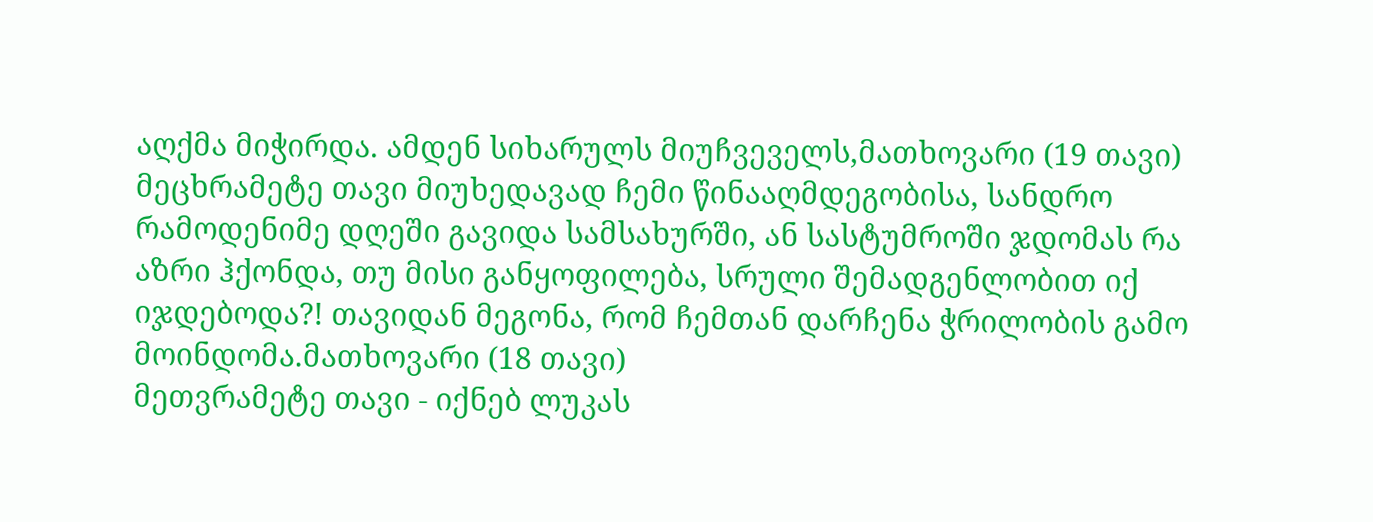აღქმა მიჭირდა. ამდენ სიხარულს მიუჩვეველს,მათხოვარი (19 თავი)
მეცხრამეტე თავი მიუხედავად ჩემი წინააღმდეგობისა, სანდრო რამოდენიმე დღეში გავიდა სამსახურში, ან სასტუმროში ჯდომას რა აზრი ჰქონდა, თუ მისი განყოფილება, სრული შემადგენლობით იქ იჯდებოდა?! თავიდან მეგონა, რომ ჩემთან დარჩენა ჭრილობის გამო მოინდომა.მათხოვარი (18 თავი)
მეთვრამეტე თავი - იქნებ ლუკას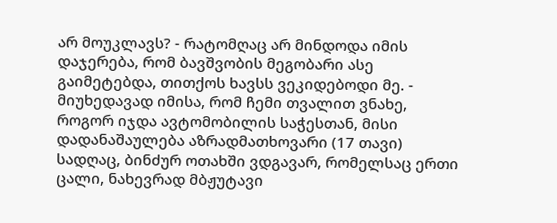არ მოუკლავს? - რატომღაც არ მინდოდა იმის დაჯერება, რომ ბავშვობის მეგობარი ასე გაიმეტებდა, თითქოს ხავსს ვეკიდებოდი მე. - მიუხედავად იმისა, რომ ჩემი თვალით ვნახე, როგორ იჯდა ავტომობილის საჭესთან, მისი დადანაშაულება აზრადმათხოვარი (17 თავი)
სადღაც, ბინძურ ოთახში ვდგავარ, რომელსაც ერთი ცალი, ნახევრად მბჟუტავი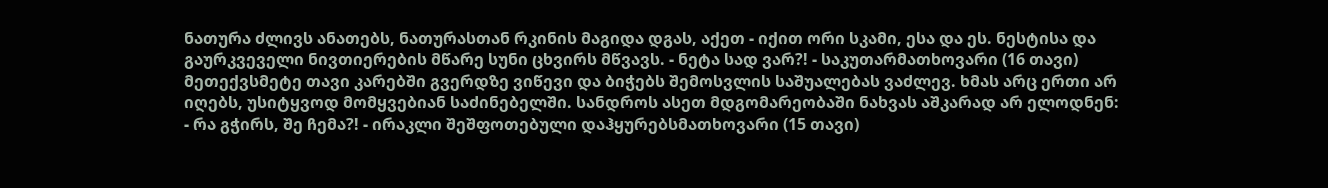ნათურა ძლივს ანათებს, ნათურასთან რკინის მაგიდა დგას, აქეთ - იქით ორი სკამი, ესა და ეს. ნესტისა და გაურკვეველი ნივთიერების მწარე სუნი ცხვირს მწვავს. - ნეტა სად ვარ?! - საკუთარმათხოვარი (16 თავი)
მეთექვსმეტე თავი კარებში გვერდზე ვიწევი და ბიჭებს შემოსვლის საშუალებას ვაძლევ. ხმას არც ერთი არ იღებს, უსიტყვოდ მომყვებიან საძინებელში. სანდროს ასეთ მდგომარეობაში ნახვას აშკარად არ ელოდნენ: - რა გჭირს, შე ჩემა?! - ირაკლი შეშფოთებული დაჰყურებსმათხოვარი (15 თავი)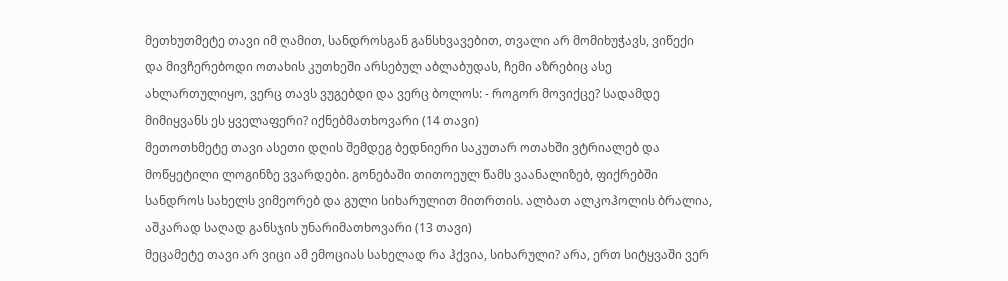მეთხუთმეტე თავი იმ ღამით, სანდროსგან განსხვავებით, თვალი არ მომიხუჭავს, ვიწექი და მივჩერებოდი ოთახის კუთხეში არსებულ აბლაბუდას, ჩემი აზრებიც ასე ახლართულიყო, ვერც თავს ვუგებდი და ვერც ბოლოს: - როგორ მოვიქცე? სადამდე მიმიყვანს ეს ყველაფერი? იქნებმათხოვარი (14 თავი)
მეთოთხმეტე თავი ასეთი დღის შემდეგ ბედნიერი საკუთარ ოთახში ვტრიალებ და მოწყეტილი ლოგინზე ვვარდები. გონებაში თითოეულ წამს ვაანალიზებ, ფიქრებში სანდროს სახელს ვიმეორებ და გული სიხარულით მითრთის. ალბათ ალკოჰოლის ბრალია, აშკარად საღად განსჯის უნარიმათხოვარი (13 თავი)
მეცამეტე თავი არ ვიცი ამ ემოციას სახელად რა ჰქვია, სიხარული? არა, ერთ სიტყვაში ვერ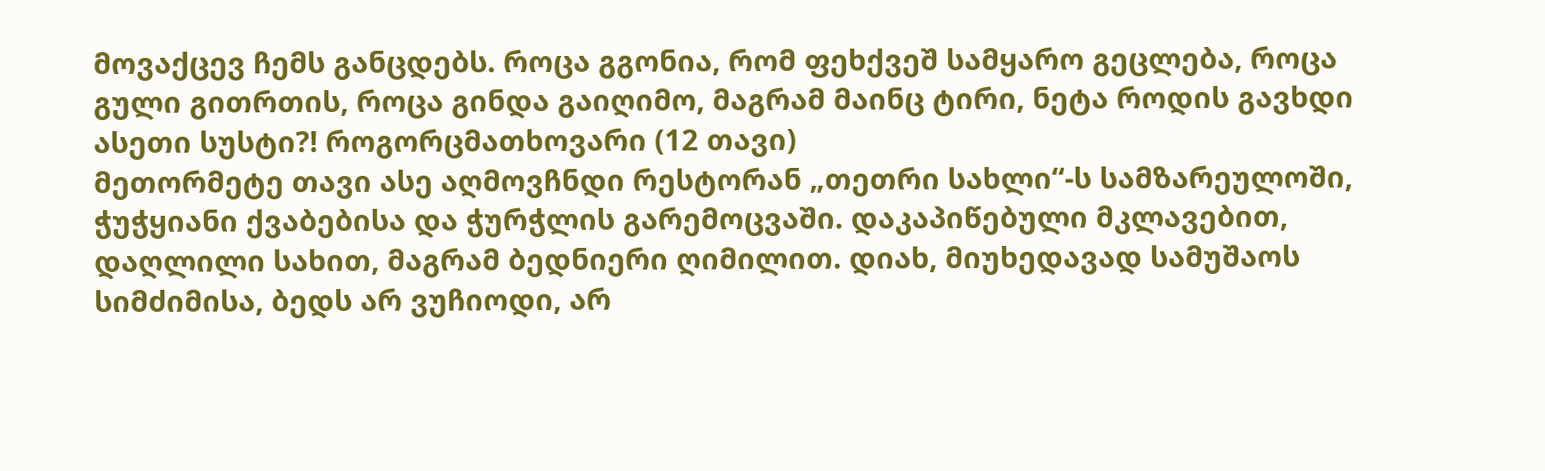მოვაქცევ ჩემს განცდებს. როცა გგონია, რომ ფეხქვეშ სამყარო გეცლება, როცა გული გითრთის, როცა გინდა გაიღიმო, მაგრამ მაინც ტირი, ნეტა როდის გავხდი ასეთი სუსტი?! როგორცმათხოვარი (12 თავი)
მეთორმეტე თავი ასე აღმოვჩნდი რესტორან „თეთრი სახლი“-ს სამზარეულოში, ჭუჭყიანი ქვაბებისა და ჭურჭლის გარემოცვაში. დაკაპიწებული მკლავებით, დაღლილი სახით, მაგრამ ბედნიერი ღიმილით. დიახ, მიუხედავად სამუშაოს სიმძიმისა, ბედს არ ვუჩიოდი, არ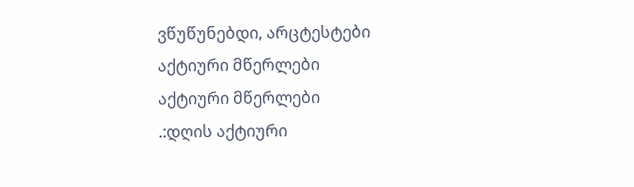ვწუწუნებდი, არცტესტები
აქტიური მწერლები
აქტიური მწერლები
.:დღის აქტიური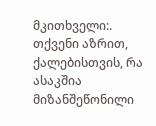მკითხველი:.
თქვენი აზრით, ქალებისთვის, რა ასაკშია მიზანშეწონილი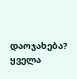დაოჯახება?
ყველა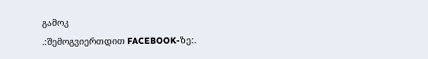გამოკ
.:შემოგვიერთდით FACEBOOK-ზე:.